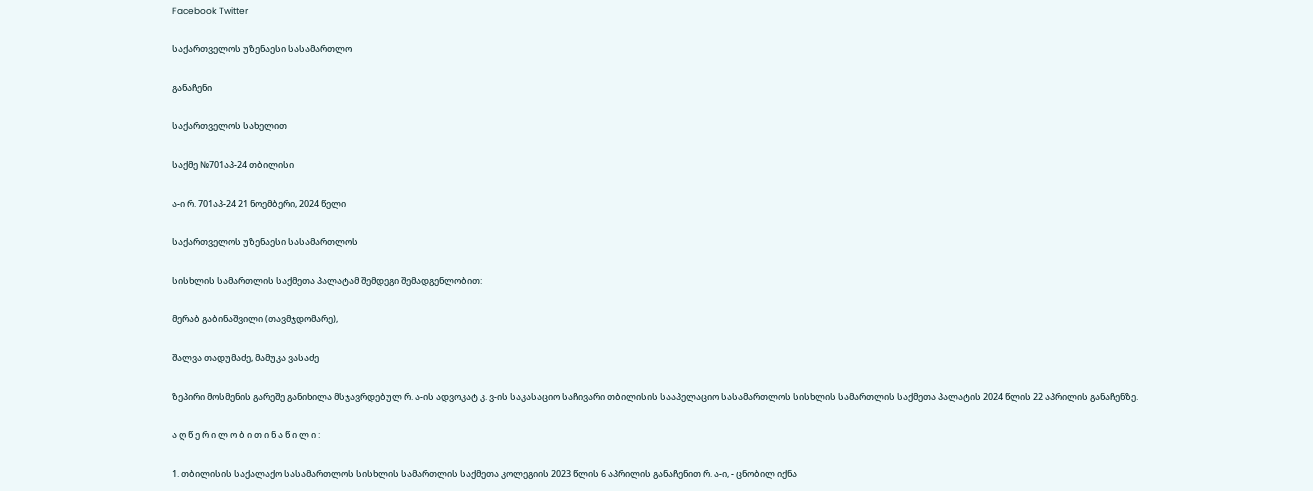Facebook Twitter

საქართველოს უზენაესი სასამართლო

განაჩენი

საქართველოს სახელით

საქმე №701აპ-24 თბილისი

ა-ი რ. 701აპ-24 21 ნოემბერი, 2024 წელი

საქართველოს უზენაესი სასამართლოს

სისხლის სამართლის საქმეთა პალატამ შემდეგი შემადგენლობით:

მერაბ გაბინაშვილი (თავმჯდომარე),

შალვა თადუმაძე, მამუკა ვასაძე

ზეპირი მოსმენის გარეშე განიხილა მსჯავრდებულ რ. ა-ის ადვოკატ კ. ვ-ის საკასაციო საჩივარი თბილისის სააპელაციო სასამართლოს სისხლის სამართლის საქმეთა პალატის 2024 წლის 22 აპრილის განაჩენზე.

ა ღ წ ე რ ი ლ ო ბ ი თ ი ნ ა წ ი ლ ი :

1. თბილისის საქალაქო სასამართლოს სისხლის სამართლის საქმეთა კოლეგიის 2023 წლის 6 აპრილის განაჩენით რ. ა-ი, - ცნობილ იქნა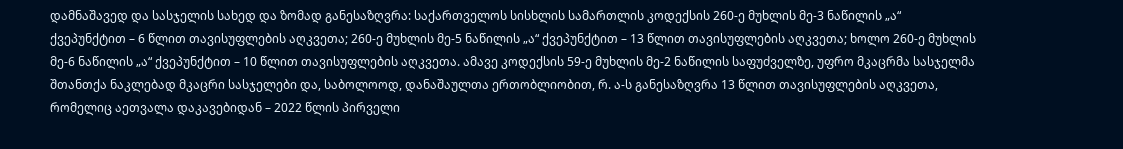დამნაშავედ და სასჯელის სახედ და ზომად განესაზღვრა: საქართველოს სისხლის სამართლის კოდექსის 260-ე მუხლის მე-3 ნაწილის „ა“ ქვეპუნქტით – 6 წლით თავისუფლების აღკვეთა; 260-ე მუხლის მე-5 ნაწილის „ა“ ქვეპუნქტით – 13 წლით თავისუფლების აღკვეთა; ხოლო 260-ე მუხლის მე-6 ნაწილის „ა“ ქვეპუნქტით – 10 წლით თავისუფლების აღკვეთა. ამავე კოდექსის 59-ე მუხლის მე-2 ნაწილის საფუძველზე, უფრო მკაცრმა სასჯელმა შთანთქა ნაკლებად მკაცრი სასჯელები და, საბოლოოდ, დანაშაულთა ერთობლიობით, რ. ა-ს განესაზღვრა 13 წლით თავისუფლების აღკვეთა, რომელიც აეთვალა დაკავებიდან – 2022 წლის პირველი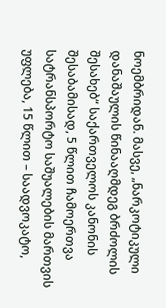ნოემბრიდან. მასვე, „ნარკოტიკული დანაშაულის წინააღმდეგ ბრძოლის შესახებ“ საქართველოს კანონის შესაბამისად, 5 წლით ჩამოერთვა სატრანსპორტო საშუალების მართვის უფლება, 15 წლით – საადვოკატო,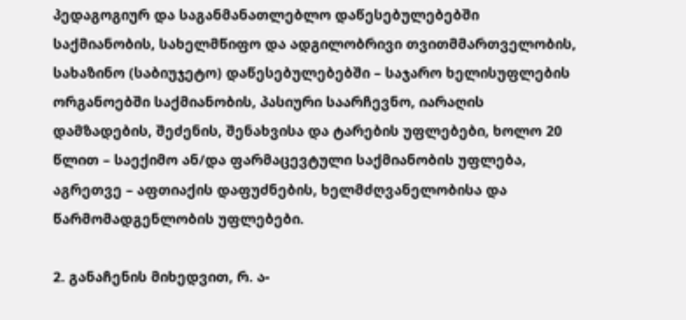პედაგოგიურ და საგანმანათლებლო დაწესებულებებში საქმიანობის, სახელმწიფო და ადგილობრივი თვითმმართველობის, სახაზინო (საბიუჯეტო) დაწესებულებებში – საჯარო ხელისუფლების ორგანოებში საქმიანობის, პასიური საარჩევნო, იარაღის დამზადების, შეძენის, შენახვისა და ტარების უფლებები, ხოლო 20 წლით – საექიმო ან/და ფარმაცევტული საქმიანობის უფლება, აგრეთვე – აფთიაქის დაფუძნების, ხელმძღვანელობისა და წარმომადგენლობის უფლებები.

2. განაჩენის მიხედვით, რ. ა-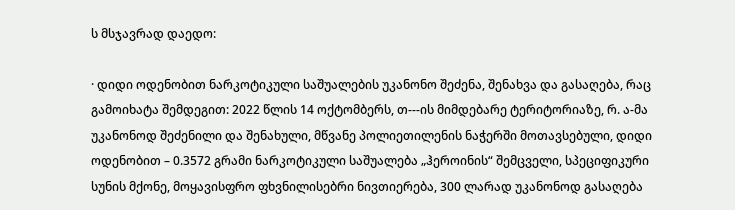ს მსჯავრად დაედო:

· დიდი ოდენობით ნარკოტიკული საშუალების უკანონო შეძენა, შენახვა და გასაღება, რაც გამოიხატა შემდეგით: 2022 წლის 14 ოქტომბერს, თ---ის მიმდებარე ტერიტორიაზე, რ. ა-მა უკანონოდ შეძენილი და შენახული, მწვანე პოლიეთილენის ნაჭერში მოთავსებული, დიდი ოდენობით – 0.3572 გრამი ნარკოტიკული საშუალება „ჰეროინის“ შემცველი, სპეციფიკური სუნის მქონე, მოყავისფრო ფხვნილისებრი ნივთიერება, 300 ლარად უკანონოდ გასაღება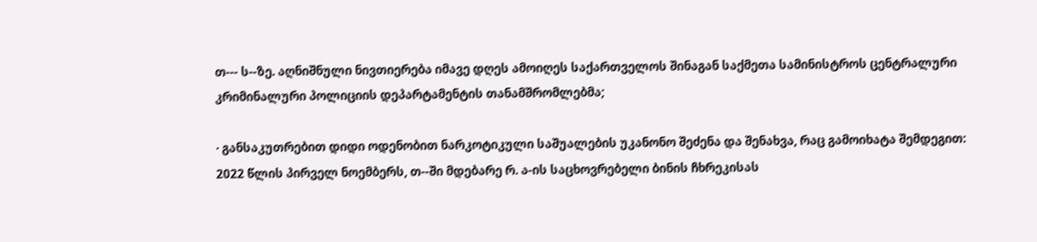თ--- ს--ზე. აღნიშნული ნივთიერება იმავე დღეს ამოიღეს საქართველოს შინაგან საქმეთა სამინისტროს ცენტრალური კრიმინალური პოლიციის დეპარტამენტის თანამშრომლებმა;

· განსაკუთრებით დიდი ოდენობით ნარკოტიკული საშუალების უკანონო შეძენა და შენახვა, რაც გამოიხატა შემდეგით: 2022 წლის პირველ ნოემბერს, თ--ში მდებარე რ. ა-ის საცხოვრებელი ბინის ჩხრეკისას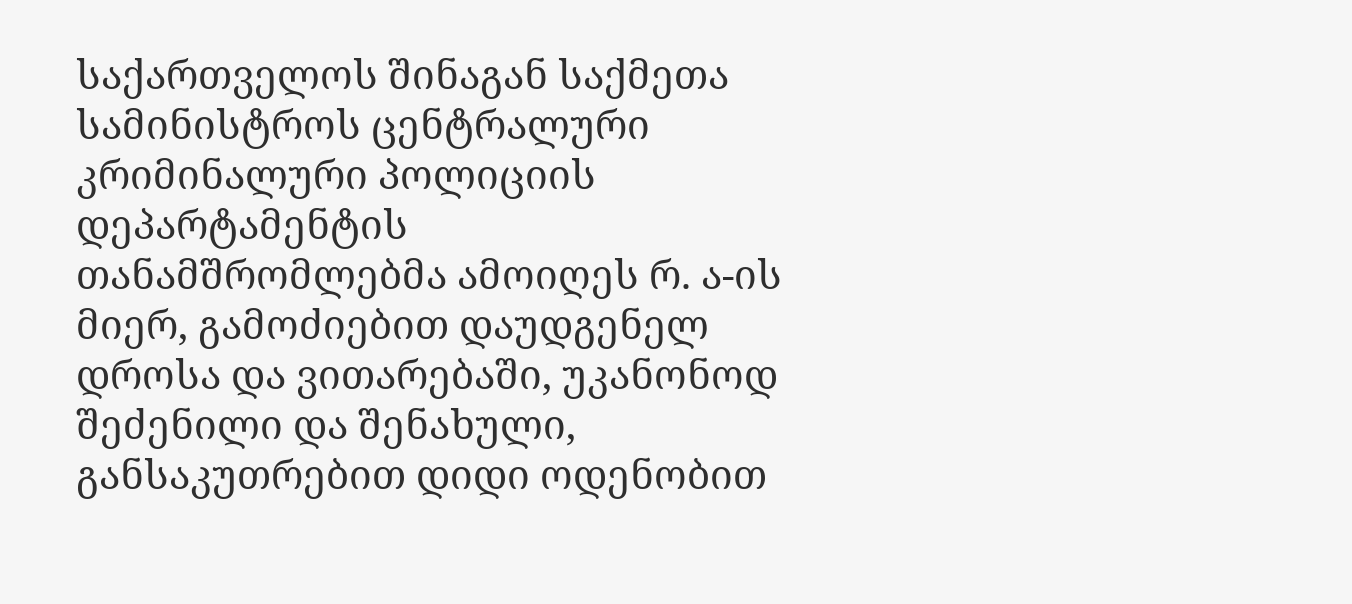საქართველოს შინაგან საქმეთა სამინისტროს ცენტრალური კრიმინალური პოლიციის დეპარტამენტის თანამშრომლებმა ამოიღეს რ. ა-ის მიერ, გამოძიებით დაუდგენელ დროსა და ვითარებაში, უკანონოდ შეძენილი და შენახული, განსაკუთრებით დიდი ოდენობით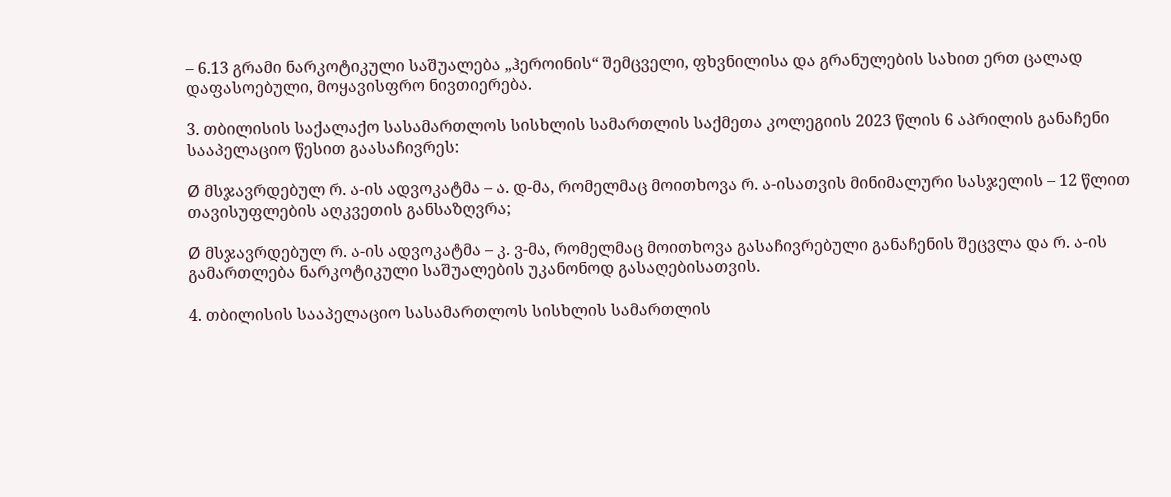– 6.13 გრამი ნარკოტიკული საშუალება „ჰეროინის“ შემცველი, ფხვნილისა და გრანულების სახით ერთ ცალად დაფასოებული, მოყავისფრო ნივთიერება.

3. თბილისის საქალაქო სასამართლოს სისხლის სამართლის საქმეთა კოლეგიის 2023 წლის 6 აპრილის განაჩენი სააპელაციო წესით გაასაჩივრეს:

Ø მსჯავრდებულ რ. ა-ის ადვოკატმა – ა. დ-მა, რომელმაც მოითხოვა რ. ა-ისათვის მინიმალური სასჯელის – 12 წლით თავისუფლების აღკვეთის განსაზღვრა;

Ø მსჯავრდებულ რ. ა-ის ადვოკატმა – კ. ვ-მა, რომელმაც მოითხოვა გასაჩივრებული განაჩენის შეცვლა და რ. ა-ის გამართლება ნარკოტიკული საშუალების უკანონოდ გასაღებისათვის.

4. თბილისის სააპელაციო სასამართლოს სისხლის სამართლის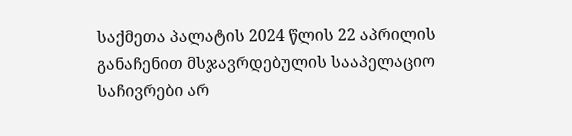საქმეთა პალატის 2024 წლის 22 აპრილის განაჩენით მსჯავრდებულის სააპელაციო საჩივრები არ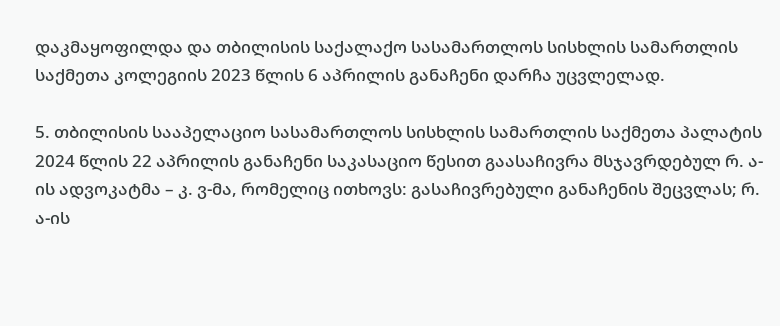დაკმაყოფილდა და თბილისის საქალაქო სასამართლოს სისხლის სამართლის საქმეთა კოლეგიის 2023 წლის 6 აპრილის განაჩენი დარჩა უცვლელად.

5. თბილისის სააპელაციო სასამართლოს სისხლის სამართლის საქმეთა პალატის 2024 წლის 22 აპრილის განაჩენი საკასაციო წესით გაასაჩივრა მსჯავრდებულ რ. ა-ის ადვოკატმა – კ. ვ-მა, რომელიც ითხოვს: გასაჩივრებული განაჩენის შეცვლას; რ. ა-ის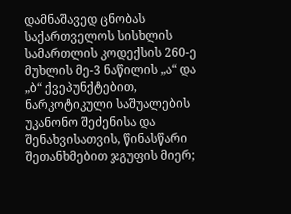დამნაშავედ ცნობას საქართველოს სისხლის სამართლის კოდექსის 260-ე მუხლის მე-3 ნაწილის „ა“ და „ბ“ ქვეპუნქტებით, ნარკოტიკული საშუალების უკანონო შეძენისა და შენახვისათვის, წინასწარი შეთანხმებით ჯგუფის მიერ;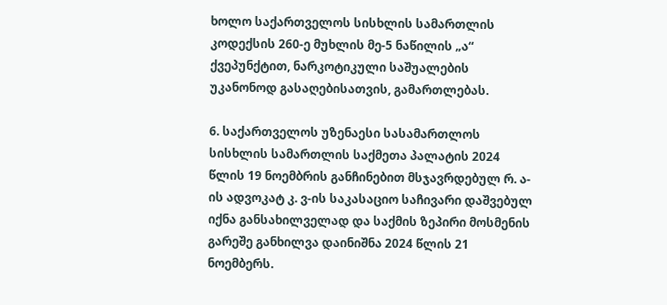ხოლო საქართველოს სისხლის სამართლის კოდექსის 260-ე მუხლის მე-5 ნაწილის „ა“ ქვეპუნქტით, ნარკოტიკული საშუალების უკანონოდ გასაღებისათვის, გამართლებას.

6. საქართველოს უზენაესი სასამართლოს სისხლის სამართლის საქმეთა პალატის 2024 წლის 19 ნოემბრის განჩინებით მსჯავრდებულ რ. ა-ის ადვოკატ კ. ვ-ის საკასაციო საჩივარი დაშვებულ იქნა განსახილველად და საქმის ზეპირი მოსმენის გარეშე განხილვა დაინიშნა 2024 წლის 21 ნოემბერს.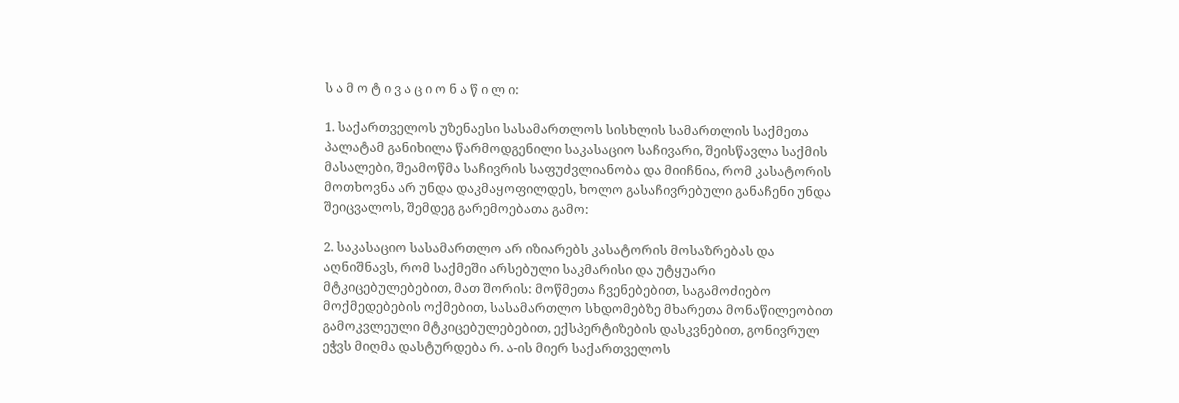ს ა მ ო ტ ი ვ ა ც ი ო ნ ა წ ი ლ ი:

1. საქართველოს უზენაესი სასამართლოს სისხლის სამართლის საქმეთა პალატამ განიხილა წარმოდგენილი საკასაციო საჩივარი, შეისწავლა საქმის მასალები, შეამოწმა საჩივრის საფუძვლიანობა და მიიჩნია, რომ კასატორის მოთხოვნა არ უნდა დაკმაყოფილდეს, ხოლო გასაჩივრებული განაჩენი უნდა შეიცვალოს, შემდეგ გარემოებათა გამო:

2. საკასაციო სასამართლო არ იზიარებს კასატორის მოსაზრებას და აღნიშნავს, რომ საქმეში არსებული საკმარისი და უტყუარი მტკიცებულებებით, მათ შორის: მოწმეთა ჩვენებებით, საგამოძიებო მოქმედებების ოქმებით, სასამართლო სხდომებზე მხარეთა მონაწილეობით გამოკვლეული მტკიცებულებებით, ექსპერტიზების დასკვნებით, გონივრულ ეჭვს მიღმა დასტურდება რ. ა-ის მიერ საქართველოს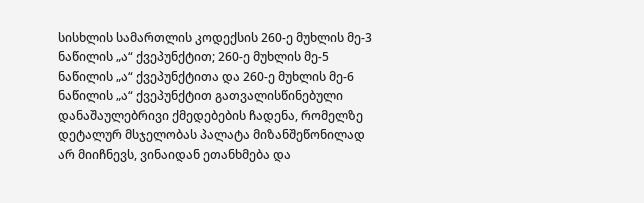სისხლის სამართლის კოდექსის 260-ე მუხლის მე-3 ნაწილის „ა“ ქვეპუნქტით; 260-ე მუხლის მე-5 ნაწილის „ა“ ქვეპუნქტითა და 260-ე მუხლის მე-6 ნაწილის „ა“ ქვეპუნქტით გათვალისწინებული დანაშაულებრივი ქმედებების ჩადენა, რომელზე დეტალურ მსჯელობას პალატა მიზანშეწონილად არ მიიჩნევს, ვინაიდან ეთანხმება და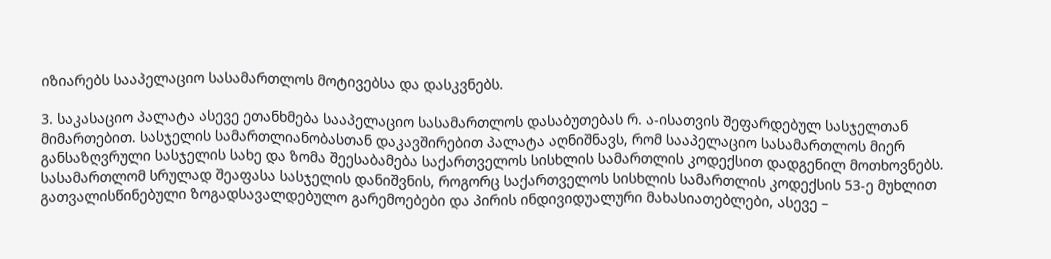იზიარებს სააპელაციო სასამართლოს მოტივებსა და დასკვნებს.

3. საკასაციო პალატა ასევე ეთანხმება სააპელაციო სასამართლოს დასაბუთებას რ. ა-ისათვის შეფარდებულ სასჯელთან მიმართებით. სასჯელის სამართლიანობასთან დაკავშირებით პალატა აღნიშნავს, რომ სააპელაციო სასამართლოს მიერ განსაზღვრული სასჯელის სახე და ზომა შეესაბამება საქართველოს სისხლის სამართლის კოდექსით დადგენილ მოთხოვნებს. სასამართლომ სრულად შეაფასა სასჯელის დანიშვნის, როგორც საქართველოს სისხლის სამართლის კოდექსის 53-ე მუხლით გათვალისწინებული ზოგადსავალდებულო გარემოებები და პირის ინდივიდუალური მახასიათებლები, ასევე –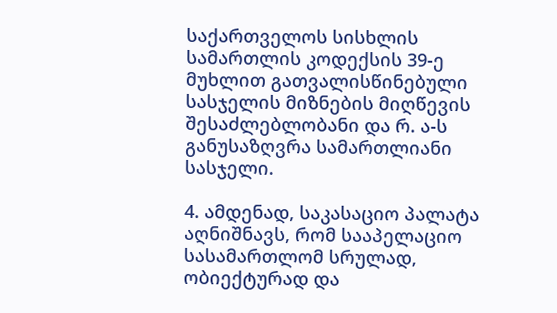საქართველოს სისხლის სამართლის კოდექსის 39-ე მუხლით გათვალისწინებული სასჯელის მიზნების მიღწევის შესაძლებლობანი და რ. ა-ს განუსაზღვრა სამართლიანი სასჯელი.

4. ამდენად, საკასაციო პალატა აღნიშნავს, რომ სააპელაციო სასამართლომ სრულად, ობიექტურად და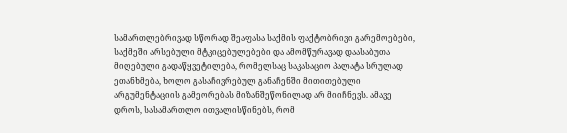სამართლებრივად სწორად შეაფასა საქმის ფაქტობრივი გარემოებები, საქმეში არსებული მტკიცებულებები და ამომწურავად დაასაბუთა მიღებული გადაწყვეტილება, რომელსაც საკასაციო პალატა სრულად ეთანხმება, ხოლო გასაჩივრებულ განაჩენში მითითებული არგუმენტაციის გამეორებას მიზანშეწონილად არ მიიჩნევს. ამავე დროს, სასამართლო ითვალისწინებს, რომ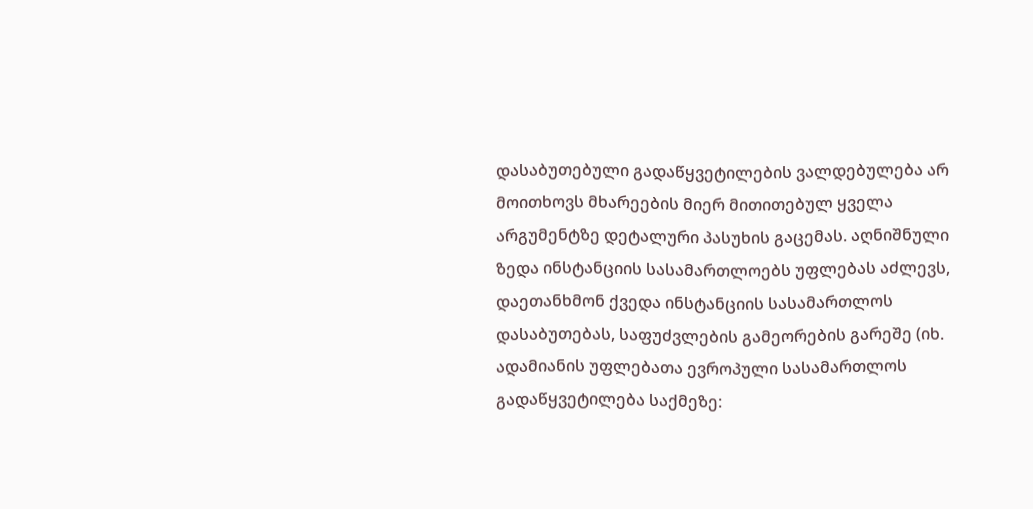დასაბუთებული გადაწყვეტილების ვალდებულება არ მოითხოვს მხარეების მიერ მითითებულ ყველა არგუმენტზე დეტალური პასუხის გაცემას. აღნიშნული ზედა ინსტანციის სასამართლოებს უფლებას აძლევს, დაეთანხმონ ქვედა ინსტანციის სასამართლოს დასაბუთებას, საფუძვლების გამეორების გარეშე (იხ. ადამიანის უფლებათა ევროპული სასამართლოს გადაწყვეტილება საქმეზე: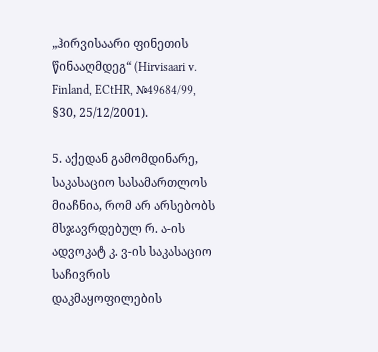„ჰირვისაარი ფინეთის წინააღმდეგ“ (Hirvisaari v. Finland, ECtHR, №49684/99, §30, 25/12/2001).

5. აქედან გამომდინარე, საკასაციო სასამართლოს მიაჩნია, რომ არ არსებობს მსჯავრდებულ რ. ა-ის ადვოკატ კ. ვ-ის საკასაციო საჩივრის დაკმაყოფილების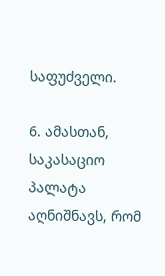საფუძველი.

6. ამასთან, საკასაციო პალატა აღნიშნავს, რომ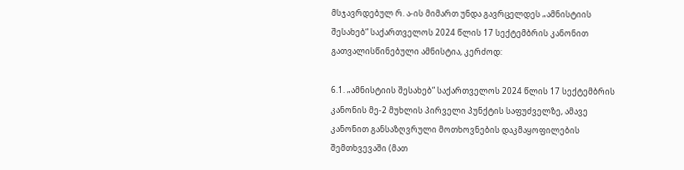მსჯავრდებულ რ. ა-ის მიმართ უნდა გავრცელდეს „ამნისტიის შესახებ“ საქართველოს 2024 წლის 17 სექტემბრის კანონით გათვალისწინებული ამნისტია, კერძოდ:

6.1. „ამნისტიის შესახებ“ საქართველოს 2024 წლის 17 სექტემბრის კანონის მე-2 მუხლის პირველი პუნქტის საფუძველზე, ამავე კანონით განსაზღვრული მოთხოვნების დაკმაყოფილების შემთხვევაში (მათ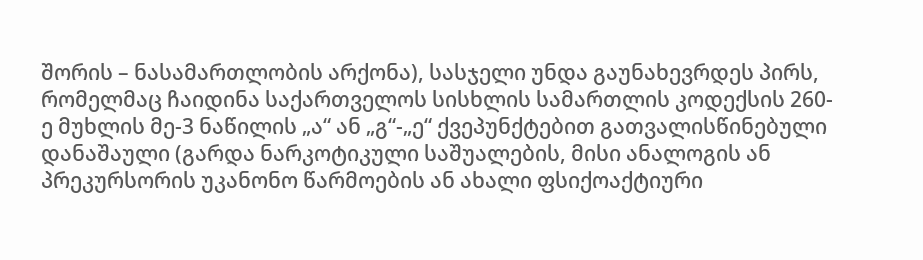შორის – ნასამართლობის არქონა), სასჯელი უნდა გაუნახევრდეს პირს, რომელმაც ჩაიდინა საქართველოს სისხლის სამართლის კოდექსის 260-ე მუხლის მე-3 ნაწილის „ა“ ან „გ“-„ე“ ქვეპუნქტებით გათვალისწინებული დანაშაული (გარდა ნარკოტიკული საშუალების, მისი ანალოგის ან პრეკურსორის უკანონო წარმოების ან ახალი ფსიქოაქტიური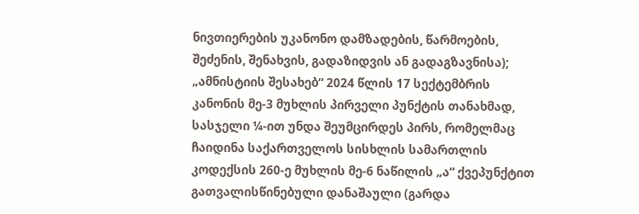ნივთიერების უკანონო დამზადების, წარმოების, შეძენის, შენახვის, გადაზიდვის ან გადაგზავნისა); „ამნისტიის შესახებ“ 2024 წლის 17 სექტემბრის კანონის მე-3 მუხლის პირველი პუნქტის თანახმად, სასჯელი ¼-ით უნდა შეუმცირდეს პირს, რომელმაც ჩაიდინა საქართველოს სისხლის სამართლის კოდექსის 260-ე მუხლის მე-6 ნაწილის „ა“ ქვეპუნქტით გათვალისწინებული დანაშაული (გარდა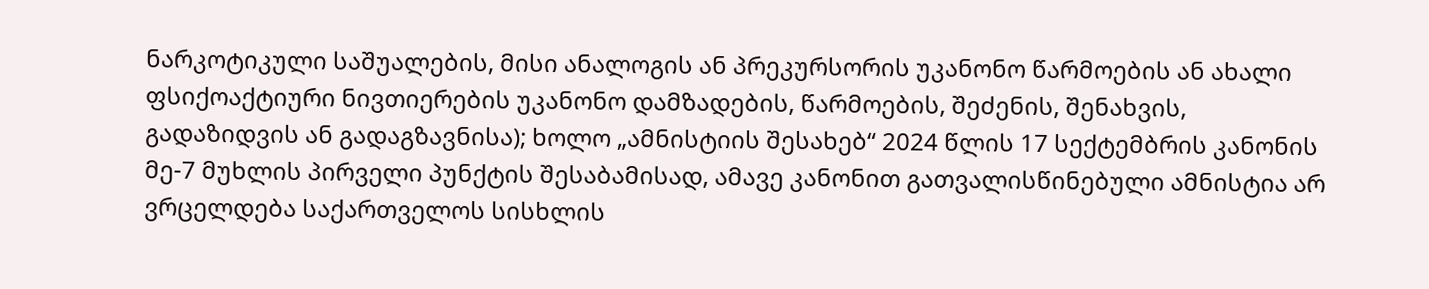ნარკოტიკული საშუალების, მისი ანალოგის ან პრეკურსორის უკანონო წარმოების ან ახალი ფსიქოაქტიური ნივთიერების უკანონო დამზადების, წარმოების, შეძენის, შენახვის, გადაზიდვის ან გადაგზავნისა); ხოლო „ამნისტიის შესახებ“ 2024 წლის 17 სექტემბრის კანონის მე-7 მუხლის პირველი პუნქტის შესაბამისად, ამავე კანონით გათვალისწინებული ამნისტია არ ვრცელდება საქართველოს სისხლის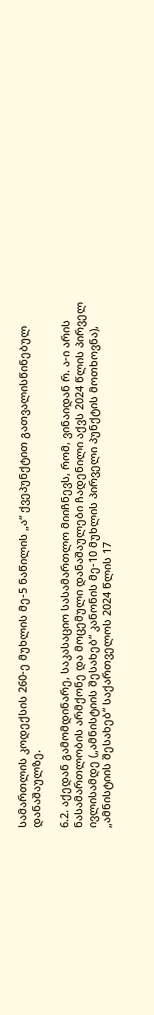სამართლის კოდექსის 260-ე მუხლის მე-5 ნაწილის „ა“ ქვეპუნქტით გათვალისწინებულ დანაშაულზე.

6.2. აქედან გამომდინარე, საკასაციო სასამართლო მიიჩნევს, რომ, ვინაიდან რ. ა-ი არის ნასამართლობის არმქონე და მოცემული დანაშაულები ჩადენილი აქვს 2024 წლის პირველ ივლისამდე („ამნისტიის შესახებ“ კანონის მე-10 მუხლის პირველი პუნქტის მოთხოვნა), „ამნისტიის შესახებ“ საქართველოს 2024 წლის 17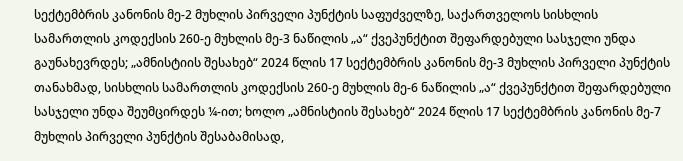სექტემბრის კანონის მე-2 მუხლის პირველი პუნქტის საფუძველზე, საქართველოს სისხლის სამართლის კოდექსის 260-ე მუხლის მე-3 ნაწილის „ა“ ქვეპუნქტით შეფარდებული სასჯელი უნდა გაუნახევრდეს; „ამნისტიის შესახებ“ 2024 წლის 17 სექტემბრის კანონის მე-3 მუხლის პირველი პუნქტის თანახმად, სისხლის სამართლის კოდექსის 260-ე მუხლის მე-6 ნაწილის „ა“ ქვეპუნქტით შეფარდებული სასჯელი უნდა შეუმცირდეს ¼-ით; ხოლო „ამნისტიის შესახებ“ 2024 წლის 17 სექტემბრის კანონის მე-7 მუხლის პირველი პუნქტის შესაბამისად,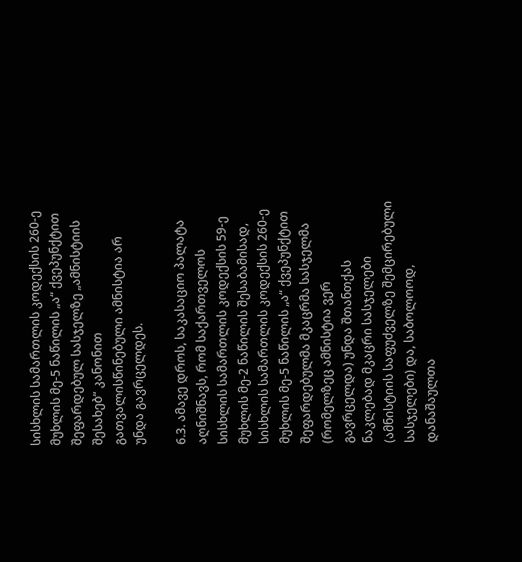სისხლის სამართლის კოდექსის 260-ე მუხლის მე-5 ნაწილის „ა“ ქვეპუნქტით შეფარდებულ სასჯელზე „ამნისტიის შესახებ“ კანონით გათვალისწინებული ამნისტია არ უნდა გავრცელდეს.

6.3. ამავე დროს, საკასაციო პალატა აღნიშნავს, რომ საქართველოს სისხლის სამართლის კოდექსის 59-ე მუხლის მე-2 ნაწილის შესაბამისად, სისხლის სამართლის კოდექსის 260-ე მუხლის მე-5 ნაწილის „ა“ ქვეპუნქტით შეფარდებულმა მკაცრმა სასჯელმა (რომელზეც ამნისტია ვერ გავრცელდა) უნდა შთანთქას ნაკლებად მკაცრი სასჯელები (ამნისტიის საფუძველზე შემცირებული სასჯელები) და, საბოლოოდ, დანაშაულთა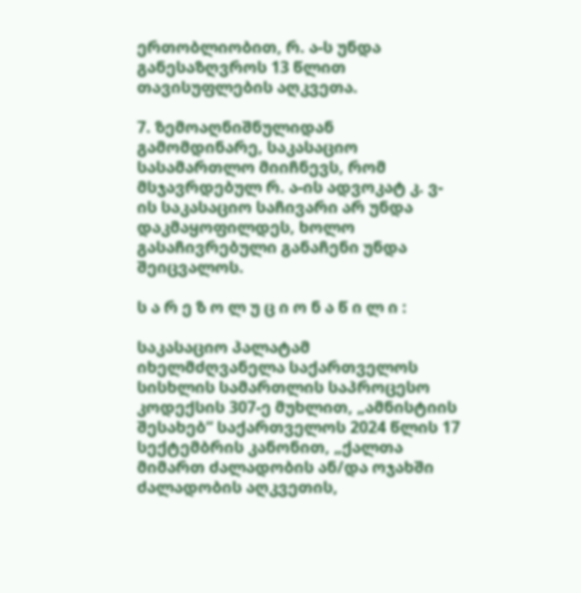ერთობლიობით, რ. ა-ს უნდა განესაზღვროს 13 წლით თავისუფლების აღკვეთა.

7. ზემოაღნიშნულიდან გამომდინარე, საკასაციო სასამართლო მიიჩნევს, რომ მსჯავრდებულ რ. ა-ის ადვოკატ კ. ვ-ის საკასაციო საჩივარი არ უნდა დაკმაყოფილდეს, ხოლო გასაჩივრებული განაჩენი უნდა შეიცვალოს.

ს ა რ ე ზ ო ლ უ ც ი ო ნ ა წ ი ლ ი :

საკასაციო პალატამ იხელმძღვანელა საქართველოს სისხლის სამართლის საპროცესო კოდექსის 307-ე მუხლით, „ამნისტიის შესახებ“ საქართველოს 2024 წლის 17 სექტემბრის კანონით, „ქალთა მიმართ ძალადობის ან/და ოჯახში ძალადობის აღკვეთის,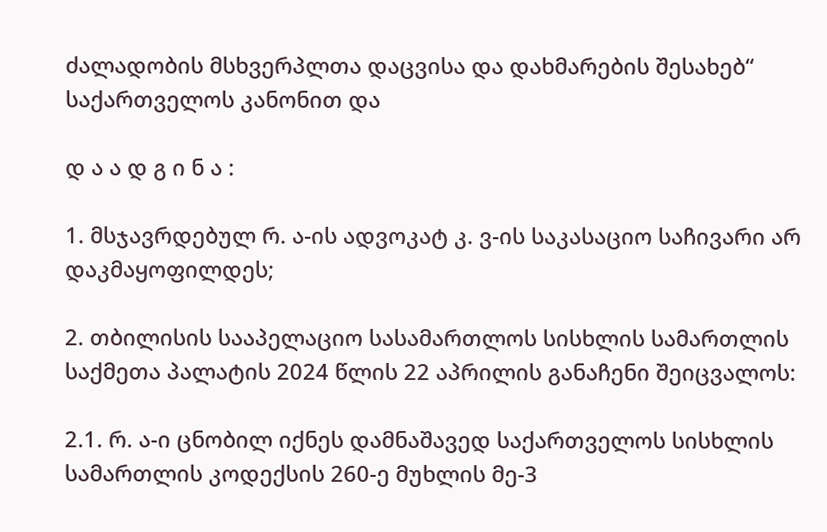ძალადობის მსხვერპლთა დაცვისა და დახმარების შესახებ“ საქართველოს კანონით და

დ ა ა დ გ ი ნ ა :

1. მსჯავრდებულ რ. ა-ის ადვოკატ კ. ვ-ის საკასაციო საჩივარი არ დაკმაყოფილდეს;

2. თბილისის სააპელაციო სასამართლოს სისხლის სამართლის საქმეთა პალატის 2024 წლის 22 აპრილის განაჩენი შეიცვალოს:

2.1. რ. ა-ი ცნობილ იქნეს დამნაშავედ საქართველოს სისხლის სამართლის კოდექსის 260-ე მუხლის მე-3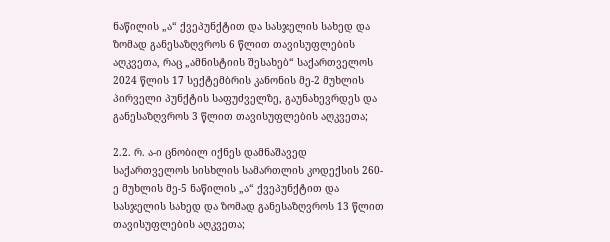ნაწილის „ა“ ქვეპუნქტით და სასჯელის სახედ და ზომად განესაზღვროს 6 წლით თავისუფლების აღკვეთა, რაც „ამნისტიის შესახებ“ საქართველოს 2024 წლის 17 სექტემბრის კანონის მე-2 მუხლის პირველი პუნქტის საფუძველზე, გაუნახევრდეს და განესაზღვროს 3 წლით თავისუფლების აღკვეთა;

2.2. რ. ა-ი ცნობილ იქნეს დამნაშავედ საქართველოს სისხლის სამართლის კოდექსის 260-ე მუხლის მე-5 ნაწილის „ა“ ქვეპუნქტით და სასჯელის სახედ და ზომად განესაზღვროს 13 წლით თავისუფლების აღკვეთა;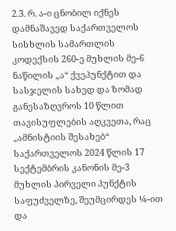2.3. რ. ა-ი ცნობილ იქნეს დამნაშავედ საქართველოს სისხლის სამართლის კოდექსის 260-ე მუხლის მე-6 ნაწილის „ა“ ქვეპუნქტით და სასჯელის სახედ და ზომად განესაზღვროს 10 წლით თავისუფლების აღკვეთა, რაც „ამნისტიის შესახებ“ საქართველოს 2024 წლის 17 სექტემბრის კანონის მე-3 მუხლის პირველი პუნქტის საფუძველზე, შეუმცირდეს ¼-ით და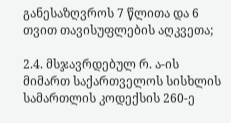განესაზღვროს 7 წლითა და 6 თვით თავისუფლების აღკვეთა;

2.4. მსჯავრდებულ რ. ა-ის მიმართ საქართველოს სისხლის სამართლის კოდექსის 260-ე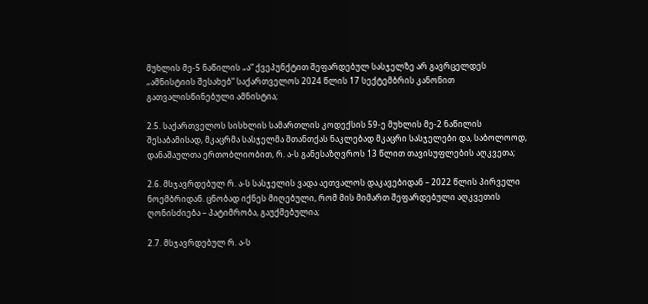მუხლის მე-5 ნაწილის „ა“ ქვეპუნქტით შეფარდებულ სასჯელზე არ გავრცელდეს „ამნისტიის შესახებ“ საქართველოს 2024 წლის 17 სექტემბრის კანონით გათვალისწინებული ამნისტია;

2.5. საქართველოს სისხლის სამართლის კოდექსის 59-ე მუხლის მე-2 ნაწილის შესაბამისად, მკაცრმა სასჯელმა შთანთქას ნაკლებად მკაცრი სასჯელები და, საბოლოოდ, დანაშაულთა ერთობლიობით, რ. ა-ს განესაზღვროს 13 წლით თავისუფლების აღკვეთა;

2.6. მსჯავრდებულ რ. ა-ს სასჯელის ვადა აეთვალოს დაკავებიდან – 2022 წლის პირველი ნოემბრიდან. ცნობად იქნეს მიღებული, რომ მის მიმართ შეფარდებული აღკვეთის ღონისძიება – პატიმრობა, გაუქმებულია;

2.7. მსჯავრდებულ რ. ა-ს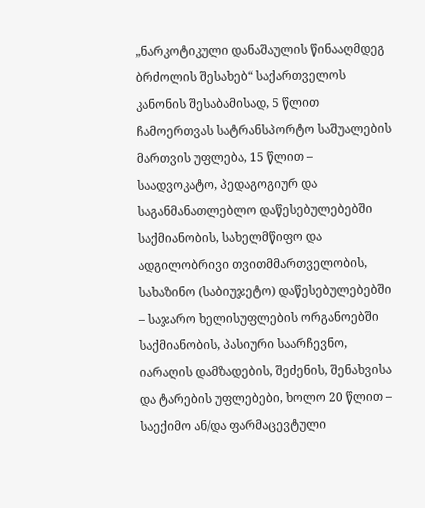„ნარკოტიკული დანაშაულის წინააღმდეგ ბრძოლის შესახებ“ საქართველოს კანონის შესაბამისად, 5 წლით ჩამოერთვას სატრანსპორტო საშუალების მართვის უფლება, 15 წლით – საადვოკატო, პედაგოგიურ და საგანმანათლებლო დაწესებულებებში საქმიანობის, სახელმწიფო და ადგილობრივი თვითმმართველობის, სახაზინო (საბიუჯეტო) დაწესებულებებში – საჯარო ხელისუფლების ორგანოებში საქმიანობის, პასიური საარჩევნო, იარაღის დამზადების, შეძენის, შენახვისა და ტარების უფლებები, ხოლო 20 წლით – საექიმო ან/და ფარმაცევტული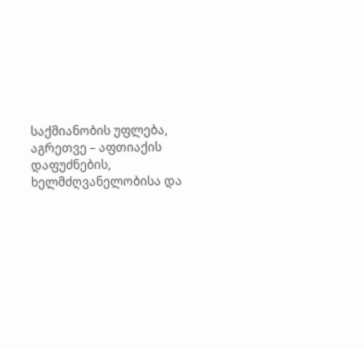საქმიანობის უფლება, აგრეთვე – აფთიაქის დაფუძნების, ხელმძღვანელობისა და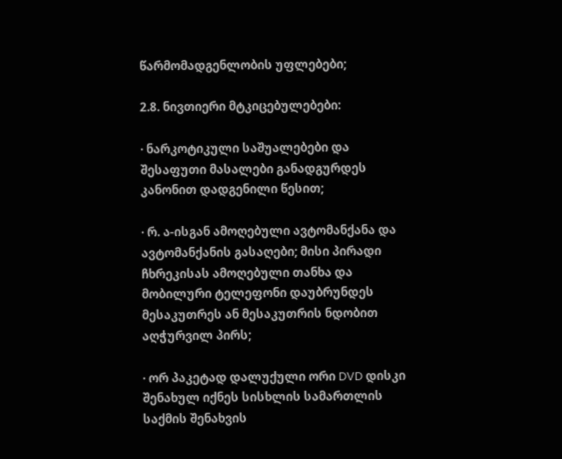წარმომადგენლობის უფლებები;

2.8. ნივთიერი მტკიცებულებები:

· ნარკოტიკული საშუალებები და შესაფუთი მასალები განადგურდეს კანონით დადგენილი წესით;

· რ. ა-ისგან ამოღებული ავტომანქანა და ავტომანქანის გასაღები; მისი პირადი ჩხრეკისას ამოღებული თანხა და მობილური ტელეფონი დაუბრუნდეს მესაკუთრეს ან მესაკუთრის ნდობით აღჭურვილ პირს;

· ორ პაკეტად დალუქული ორი DVD დისკი შენახულ იქნეს სისხლის სამართლის საქმის შენახვის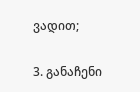ვადით;

3. განაჩენი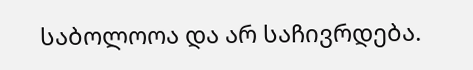საბოლოოა და არ საჩივრდება.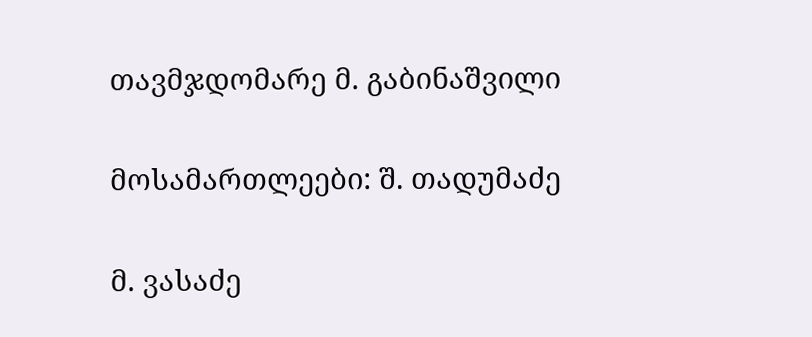თავმჯდომარე მ. გაბინაშვილი

მოსამართლეები: შ. თადუმაძე

მ. ვასაძე